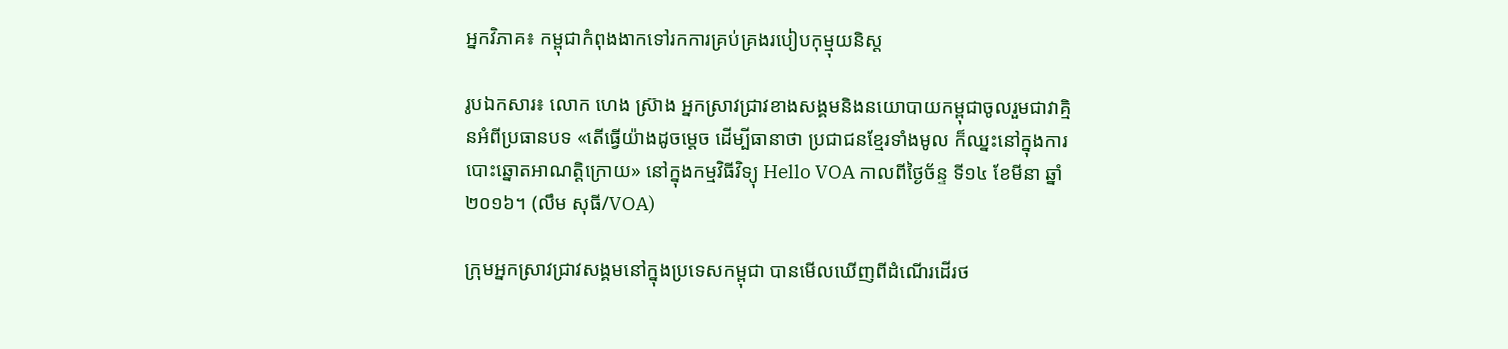អ្នកវិភាគ៖ កម្ពុជាកំពុងងាកទៅរកការគ្រប់គ្រងរបៀបកុម្មុយនិស្ត

រូបឯកសារ៖ លោក ហេង ស្រ៊ាង អ្នកស្រាវជ្រាវខាងសង្គមនិងនយោបាយកម្ពុជាចូលរួមជាវាគ្មិនអំពីប្រធានបទ «តើធ្វើយ៉ាងដូចម្តេច ដើម្បីធានាថា ប្រជាជនខ្មែរទាំងមូល ក៏ឈ្នះនៅក្នុងការបោះឆ្នោតអាណត្តិក្រោយ» នៅក្នុងកម្មវិធីវិទ្យុ Hello VOA កាលពីថ្ងៃច័ន្ទ ទី១៤ ខែមីនា ឆ្នាំ២០១៦។ (លឹម សុធី/VOA)

ក្រុមអ្នកស្រាវជ្រាវសង្គមនៅក្នុងប្រទេសកម្ពុជា បានមើលឃើញពីដំណើរដើរថ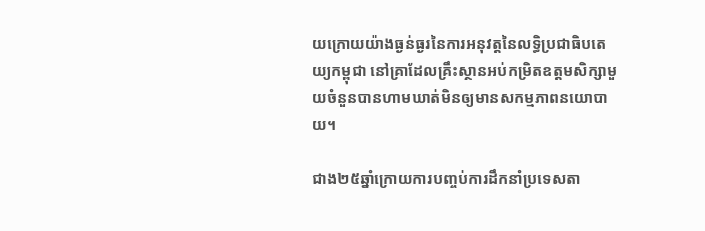យក្រោយយ៉ាងធ្ងន់ធ្ងរនៃការអនុវត្តនៃលទ្ធិប្រជាធិបតេយ្យកម្ពុជា នៅគ្រាដែលគ្រឹះស្ថានអប់កម្រិតឧត្ដមសិក្សាមួយចំនួនបានហាមឃាត់មិនឲ្យមានសកម្មភាពនយោបាយ។

ជាង២៥ឆ្នាំក្រោយការបញ្ចប់ការដឹកនាំប្រទេសតា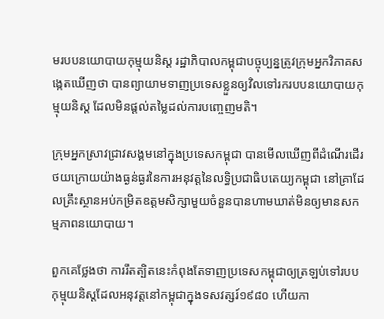មរបបនយោបាយកុម្មុយនិស្ត រដ្ឋាភិបាលកម្ពុជាបច្ចុប្បន្នត្រូវក្រុមអ្នកវិភាគសង្កេតឃើញថា បានព្យាយាមទាញប្រទេសខ្លួនឲ្យវិលទៅរករបបនយោបាយកុម្មុយនិស្ត ដែលមិនផ្ដល់តម្លៃដល់ការបញ្ចេញមតិ។

ក្រុមអ្នកស្រាវជ្រាវសង្គមនៅក្នុងប្រទេសកម្ពុជា បានមើលឃើញពីដំណើរដើរថយក្រោយយ៉ាងធ្ងន់ធ្ងរនៃការអនុវត្តនៃលទ្ធិប្រជាធិបតេយ្យកម្ពុជា នៅគ្រាដែលគ្រឹះស្ថានអប់កម្រិតឧត្ដមសិក្សាមួយចំនួនបានហាមឃាត់មិនឲ្យមានសកម្មភាពនយោបាយ។

ពួកគេថ្លែងថា ការរឹតត្បិតនេះកំពុងតែទាញប្រទេសកម្ពុជាឲ្យត្រឡប់ទៅរបបកុម្មុយនិស្តដែលអនុវត្តនៅកម្ពុជាក្នុងទសវត្សរ៍១៩៨០ ហើយកា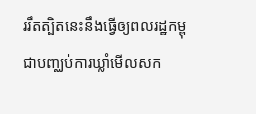ររឹតត្បិតនេះនឹងធ្វើឲ្យពលរដ្ឋកម្ពុជាបញ្ឈប់ការឃ្លាំមើលសក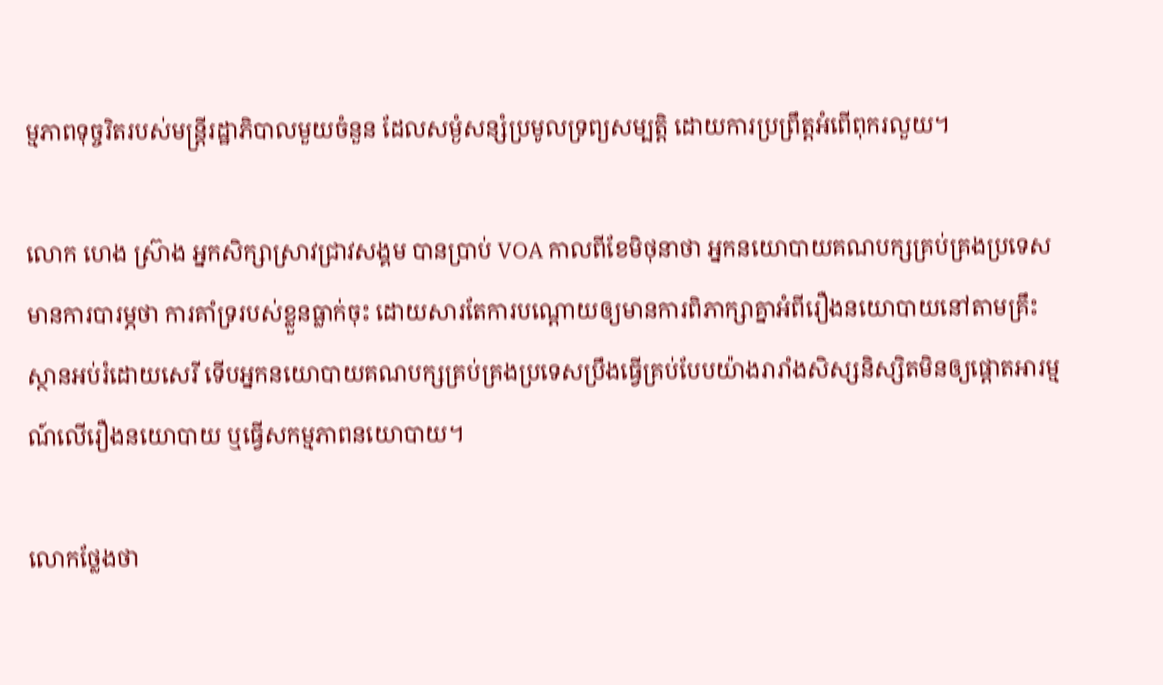ម្មភាពទុច្ចរិតរបស់មន្ត្រីរដ្ឋាភិបាលមួយចំនួន ដែលសម្ងំសន្សំប្រមូលទ្រព្យសម្បត្តិ ដោយការប្រព្រឹត្តអំពើពុករលួយ។

លោក ហេង ស៊្រាង អ្នកសិក្សាស្រាវជ្រាវសង្គម បានប្រាប់ VOA កាលពីខែមិថុនាថា អ្នកនយោបាយគណបក្សគ្រប់គ្រងប្រទេសមានការបារម្ភថា ការគាំទ្ររបស់ខ្លួនធ្លាក់ចុះ ដោយសារតែការបណ្ដោយឲ្យមានការពិភាក្សាគ្នាអំពីរឿងនយោបាយនៅតាមគ្រឹះស្ថានអប់រំដោយសេរី ទើបអ្នកនយោបាយគណបក្សគ្រប់គ្រងប្រទេសប្រឹងធ្វើគ្រប់បែបយ៉ាងរារាំងសិស្សនិស្សិតមិនឲ្យផ្តោតអារម្មណ៍លើរឿងនយោបាយ ឬធ្វើសកម្មភាពនយោបាយ។

លោកថ្លែងថា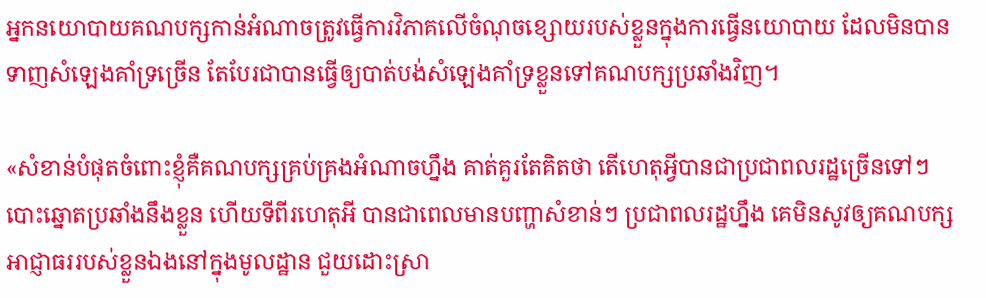អ្នកនយោបាយគណបក្សកាន់អំណាចត្រូវធ្វើការវិភាគលើចំណុចខ្សោយរបស់ខ្លួនក្នុងការធ្វើនយោបាយ ដែលមិនបានទាញសំឡេងគាំទ្រច្រើន តែបែរជាបានធ្វើឲ្យបាត់បង់សំឡេងគាំទ្រខ្លួនទៅគណបក្សប្រឆាំងវិញ។

«សំខាន់បំផុតចំពោះខ្ញុំគឺគណបក្សគ្រប់គ្រងអំណាចហ្នឹង គាត់គួរតែគិតថា តើហេតុអ្វីបានជាប្រជាពលរដ្ឋច្រើនទៅៗ បោះឆ្នោតប្រឆាំងនឹងខ្លួន ហើយទីពីរហេតុអី បានជាពេលមានបញ្ហាសំខាន់ៗ ប្រជាពលរដ្ឋហ្នឹង គេមិនសូវឲ្យគណបក្ស អាជ្ញាធររបស់ខ្លួនឯងនៅក្នុងមូលដ្ឋាន ជួយដោះស្រា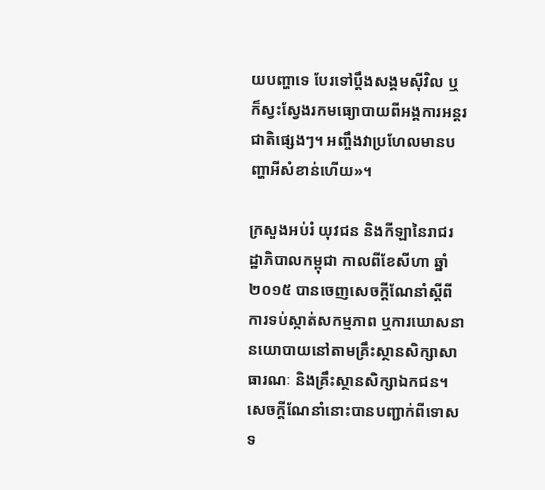យបញ្ហាទេ បែរទៅប្ដឹងសង្គមស៊ីវិល ឬក៏ស្វះស្វែងរកមធ្យោបាយពីអង្គការអន្តរជាតិផ្សេងៗ។ អញ្ចឹងវាប្រហែលមានបញ្ហាអីសំខាន់ហើយ»។

ក្រសួងអប់រំ យុវជន និងកីឡានៃរាជរដ្ឋាភិបាលកម្ពុជា កាលពីខែសីហា ឆ្នាំ២០១៥ បានចេញសេចក្តីណែនាំស្តីពីការទប់ស្កាត់សកម្មភាព ឬការឃោសនានយោបាយនៅតាមគ្រឹះស្ថានសិក្សាសាធារណៈ និងគ្រឹះស្ថានសិក្សាឯកជន។  សេចក្តីណែនាំនោះបានបញ្ជាក់ពីទោសទ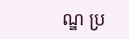ណ្ឌ ប្រ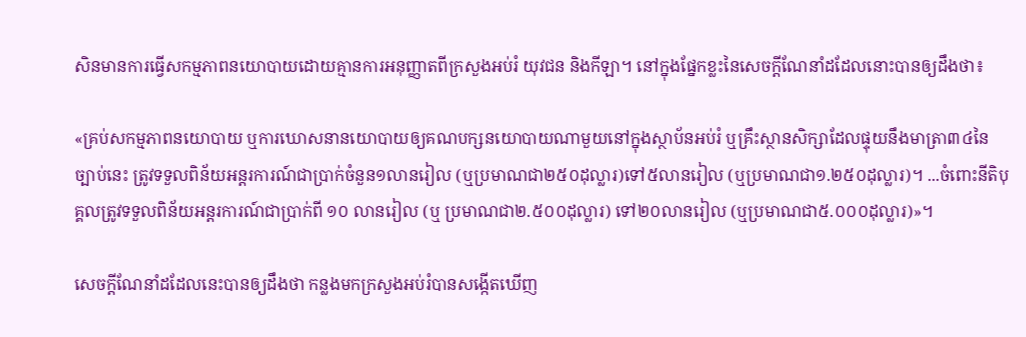សិនមានការធ្វើសកម្មភាពនយោបាយដោយគ្មានការអនុញ្ញាតពីក្រសួងអប់រំ យុវជន និងកីឡា។ នៅក្នុងផ្នែកខ្លះនៃសេចក្តីណែនាំដដែលនោះបានឲ្យដឹងថា៖

«គ្រប់សកម្មភាពនយោបាយ ឬការឃោសនានយោបាយឲ្យគណបក្សនយោបាយណាមួយនៅក្នុងស្ថាប័នអប់រំ ឬគ្រឹះស្ថានសិក្សាដែលផ្ទុយនឹងមាត្រា៣៤នៃច្បាប់នេះ ត្រូវទទួលពិន័យអន្តរការណ៍ជាប្រាក់ចំនួន១លានរៀល (ឬប្រមាណជា២៥០ដុល្លារ)ទៅ៥លានរៀល (ឬប្រមាណជា១.២៥០ដុល្លារ)។ ...ចំពោះនីតិបុគ្គលត្រូវទទួលពិន័យអន្តរការណ៍ជាប្រាក់ពី ១០ លានរៀល (ឬ ប្រមាណជា២.៥០០ដុល្លារ) ទៅ២០លានរៀល (ឬប្រមាណជា៥.០០០ដុល្លារ)»។

សេចក្តីណែនាំដដែលនេះបានឲ្យដឹងថា កន្លងមកក្រសួងអប់រំបានសង្កើតឃើញ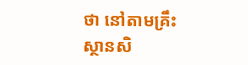ថា នៅតាមគ្រឹះស្ថានសិ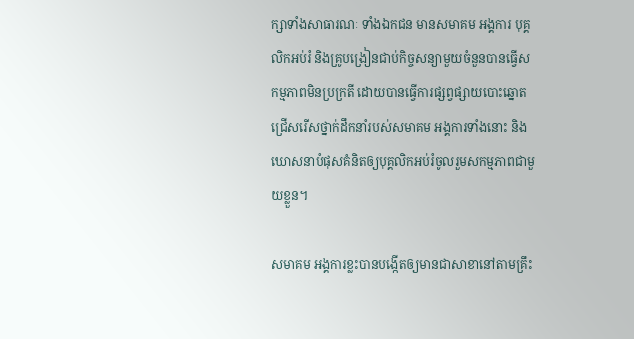ក្សាទាំងសាធារណៈ ទាំងឯកជន មានសមាគម អង្គការ បុគ្គលិកអប់រំ និងគ្រូបង្រៀនជាប់កិច្ចសន្យាមួយចំនួនបានធ្វើសកម្មភាពមិនប្រក្រតី ដោយបានធ្វើការផ្សព្វផ្សាយបោះឆ្នោតជ្រើសរើសថ្នាក់ដឹកនាំរបស់សមាគម អង្គការទាំងនោះ និងឃោសនាបំផុសគំនិតឲ្យបុគ្គលិកអប់រំចូលរួមសកម្មភាពជាមួយខ្លួន។

សមាគម អង្គការខ្លះបានបង្កើតឲ្យមានជាសាខានៅតាមគ្រឹះ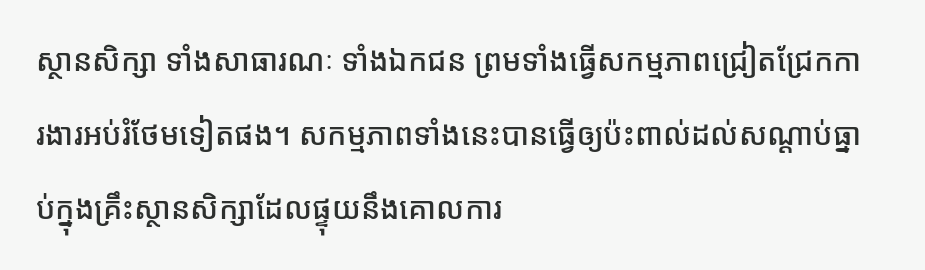ស្ថានសិក្សា ទាំងសាធារណៈ ទាំងឯកជន ព្រមទាំងធ្វើសកម្មភាពជ្រៀតជ្រែកការងារអប់រំថែមទៀតផង។ សកម្មភាពទាំងនេះបានធ្វើឲ្យប៉ះពាល់ដល់សណ្តាប់ធ្នាប់ក្នុងគ្រឹះស្ថានសិក្សាដែលផ្ទុយនឹងគោលការ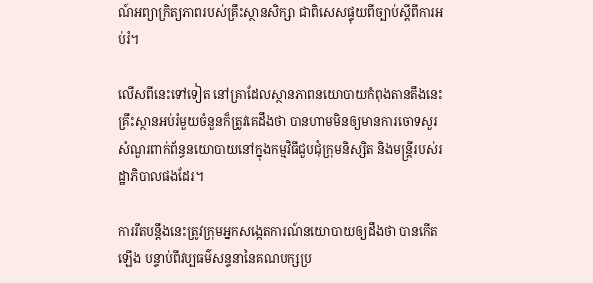ណ៍អព្យាក្រិត្យភាពរបស់គ្រឹះស្ថានសិក្សា ជាពិសេសផ្ទុយពីច្បាប់ស្តីពីការអប់រំ។

លើសពីនេះទៅទៀត នៅគ្រាដែលស្ថានភាពនយោបាយកំពុងតានតឹងនេះ គ្រឹះស្ថានអប់រំមួយចំនួនក៏ត្រូវគេដឹងថា បានហាមមិនឲ្យមានការចោទសួរសំណួរពាក់ព័ន្ធនយោបាយនៅក្នុងកម្មវិធីជួបជុំក្រុមនិស្សិត និងមន្ត្រីរបស់រដ្ឋាភិបាលផងដែរ។

ការរឹតបន្តឹងនេះត្រូវក្រុមអ្នកសង្កេតការណ៍នយោបាយឲ្យដឹងថា បានកើតឡើង បន្ទាប់ពីវប្បធម៌សន្ទនានៃគណបក្សប្រ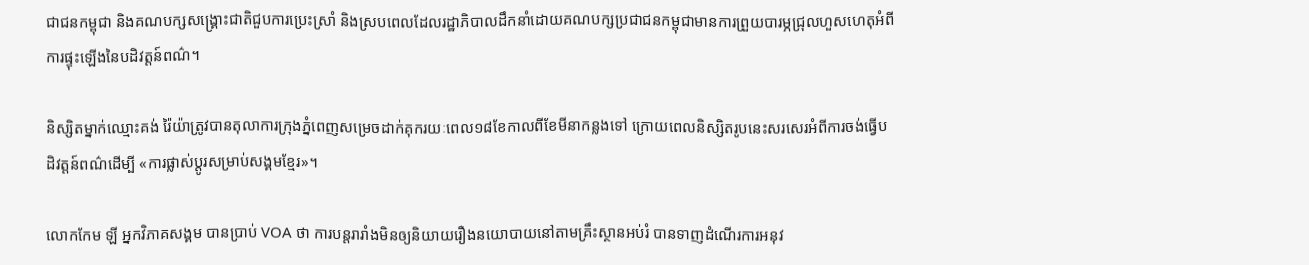ជាជនកម្ពុជា និងគណបក្សសង្គ្រោះជាតិជួបការប្រេះស្រាំ និងស្របពេលដែលរដ្ឋាភិបាលដឹកនាំដោយគណបក្សប្រជាជនកម្ពុជាមានការព្រួយបារម្ភជ្រុលហួសហេតុអំពីការផ្ទុះឡើងនៃបដិវត្តន៍ពណ៌។

និស្សិតម្នាក់ឈ្មោះគង់ រ៉ៃយ៉ាត្រូវបានតុលាការក្រុងភ្នំពេញសម្រេចដាក់គុករយៈពេល១៨ខែកាលពីខែមីនាកន្លងទៅ ក្រោយពេលនិស្សិតរូបនេះសរសេរអំពីការចង់ធ្វើបដិវត្តន៍ពណ៌ដើម្បី «ការផ្លាស់ប្ដូរសម្រាប់សង្គមខ្មែរ»។

លោកកែម ឡី អ្នកវិភាគសង្គម បានប្រាប់ VOA ថា ការបន្តរារាំងមិនឲ្យនិយាយរឿងនយោបាយនៅតាមគ្រឹះស្ថានអប់រំ បានទាញដំណើរការអនុវ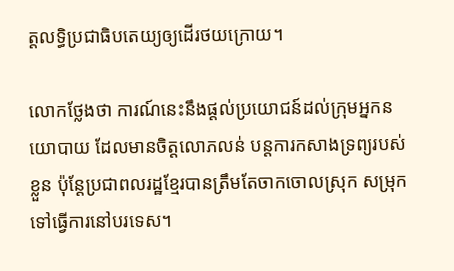ត្តលទ្ធិប្រជាធិបតេយ្យឲ្យដើរថយក្រោយ។

លោកថ្លែងថា ការណ៍នេះនឹងផ្ដល់ប្រយោជន៍ដល់ក្រុមអ្នកនយោបាយ ដែលមានចិត្តលោភលន់ បន្តការកសាងទ្រព្យរបស់ខ្លួន ប៉ុន្តែប្រជាពលរដ្ឋខ្មែរបានត្រឹមតែចាកចោលស្រុក សម្រុកទៅធ្វើការនៅបរទេស។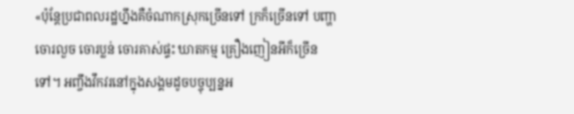«ប៉ុន្តែប្រជាពលរដ្ឋហ្នឹងគឺចំណាកស្រុកច្រើនទៅ ក្រក៏ច្រើនទៅ បញ្ហាចោរលួច ចោរប្លន់ ចោរគាស់ផ្ទះ ឃាតកម្ម គ្រឿងញៀនអីក៏ច្រើនទៅ។ អញ្ចឹងវឹកវរនៅក្នុងសង្គមដូចបច្ចុប្បន្នអ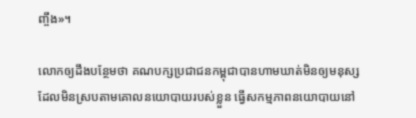ញ្ចឹង»។

លោកឲ្យដឹងបន្ថែមថា គណបក្សប្រជាជនកម្ពុជាបានហាមឃាត់មិនឲ្យមនុស្ស ដែលមិនស្របតាមគោលនយោបាយរបស់ខ្លួន ធ្វើសកម្មភាពនយោបាយនៅ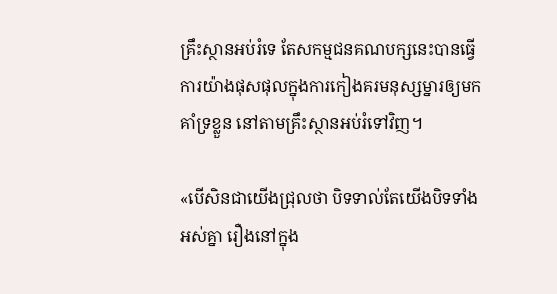គ្រឹះស្ថានអប់រំទេ តែសកម្មជនគណបក្សនេះបានធ្វើការយ៉ាងផុសផុលក្នុងការកៀងគរមនុស្សម្នារឲ្យមកគាំទ្រខ្លួន នៅតាមគ្រឹះស្ថានអប់រំទៅវិញ។

«បើសិនជាយើងជ្រុលថា បិទទាល់តែយើងបិទទាំងអស់គ្នា រឿងនៅក្នុង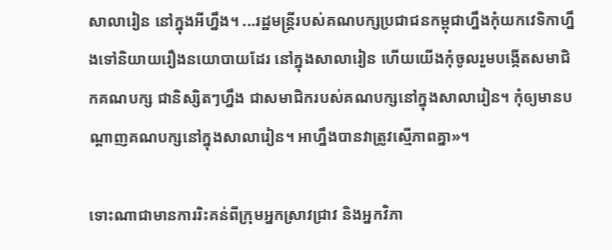សាលារៀន នៅក្នុងអីហ្នឹង។ ...រដ្ឋមន្ត្រីរបស់គណបក្សប្រជាជនកម្ពុជាហ្នឹងកុំយកវេទិកាហ្នឹងទៅនិយាយរឿងនយោបាយដែរ នៅក្នុងសាលារៀន ហើយយើងកុំចូលរួមបង្កើតសមាជិកគណបក្ស ជានិស្សិតៗហ្នឹង ជាសមាជិករបស់គណបក្សនៅក្នុងសាលារៀន។ កុំឲ្យមានបណ្តាញគណបក្សនៅក្នុងសាលារៀន។ អាហ្នឹងបានវាត្រូវស្មើភាពគ្នា»។

ទោះណាជាមានការរិះគន់ពីក្រុមអ្នកស្រាវជ្រាវ និងអ្នកវិភា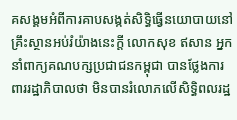គសង្គមអំពីការគាបសង្កត់សិទ្ធិធ្វើនយោបាយនៅគ្រឹះស្ថានអប់រំយ៉ាងនេះក្តី លោកសុខ ឥសាន អ្នកនាំពាក្យគណបក្សប្រជាជនកម្ពុជា បានថ្លែងការពាររដ្ឋាភិបាលថា មិនបានរំលោភលើសិទ្ធិពលរដ្ឋ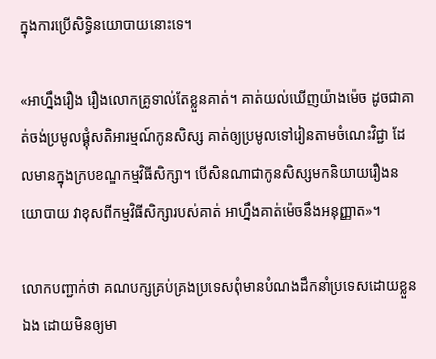ក្នុងការប្រើសិទ្ធិនយោបាយនោះទេ។

«អាហ្នឹងរឿង រឿងលោកគ្រូទាល់តែខ្លួនគាត់។ គាត់យល់ឃើញយ៉ាងម៉េច ដូចជាគាត់ចង់ប្រមូលផ្គុំសតិអារម្មណ៍កូនសិស្ស គាត់ឲ្យប្រមូលទៅរៀនតាមចំណេះវិជ្ជា ដែលមានក្នុងក្របខណ្ឌកម្មវិធីសិក្សា។ បើសិនណាជាកូនសិស្សមកនិយាយរឿងនយោបាយ វាខុសពីកម្មវិធីសិក្សារបស់គាត់ អាហ្នឹងគាត់ម៉េចនឹងអនុញ្ញាត»។

លោកបញ្ជាក់ថា គណបក្សគ្រប់គ្រងប្រទេសពុំមានបំណងដឹកនាំប្រទេសដោយខ្លួនឯង ដោយមិនឲ្យមា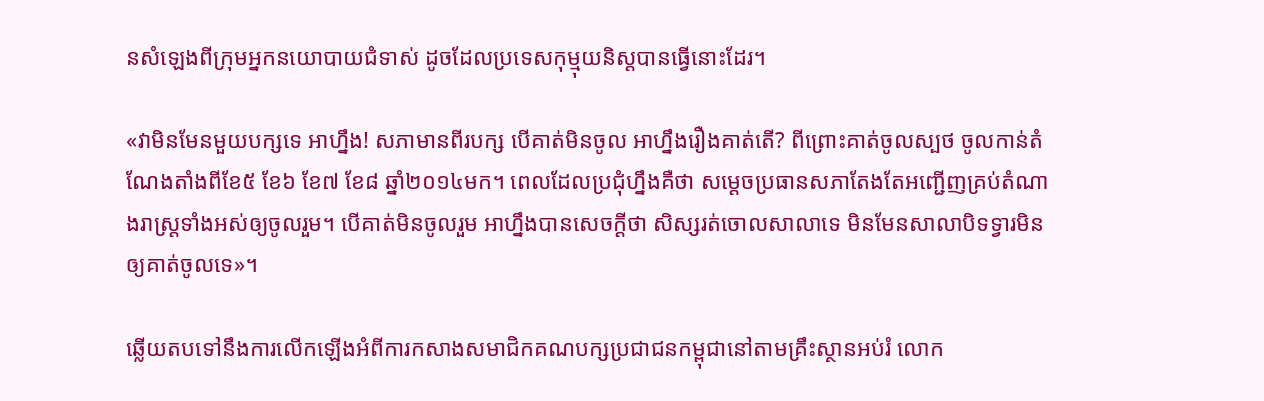នសំឡេងពីក្រុមអ្នកនយោបាយជំទាស់ ដូចដែលប្រទេសកុម្មុយនិស្តបានធ្វើនោះដែរ។

«វាមិនមែនមួយបក្សទេ អាហ្នឹង! សភាមានពីរបក្ស បើគាត់មិនចូល អាហ្នឹងរឿងគាត់តើ? ពីព្រោះគាត់ចូលស្បថ ចូលកាន់តំណែងតាំងពីខែ៥ ខែ៦ ខែ៧ ខែ៨ ឆ្នាំ២០១៤មក។ ពេលដែលប្រជុំហ្នឹងគឺថា សម្ដេចប្រធានសភាតែងតែអញ្ជើញគ្រប់តំណាងរាស្ត្រទាំងអស់ឲ្យចូលរួម។ បើគាត់មិនចូលរួម អាហ្នឹងបានសេចក្ដីថា សិស្សរត់ចោលសាលាទេ មិនមែនសាលាបិទទ្វារមិនឲ្យគាត់ចូលទេ»។

ឆ្លើយតបទៅនឹងការលើកឡើងអំពីការកសាងសមាជិកគណបក្សប្រជាជនកម្ពុជានៅតាមគ្រឹះស្ថានអប់រំ លោក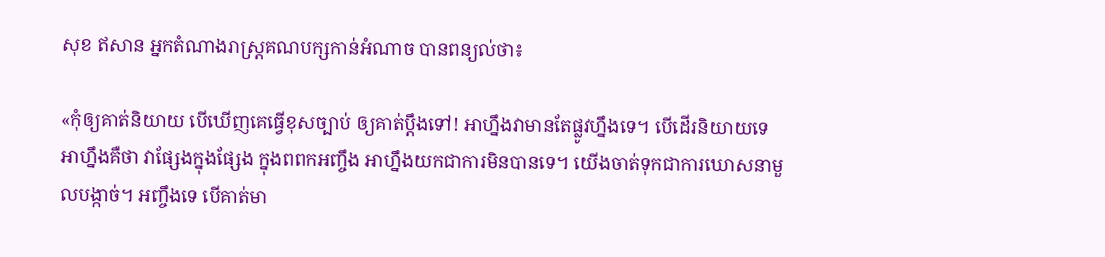សុខ ឥសាន អ្នកតំណាងរាស្ត្រគណបក្សកាន់អំណាច បានពន្យល់ថា៖

«កុំឲ្យគាត់និយាយ បើឃើញគេធ្វើខុសច្បាប់ ឲ្យគាត់ប្តឹងទៅ! អាហ្នឹងវាមានតែផ្លូវហ្នឹងទេ។ បើដើរនិយាយទេ អាហ្នឹងគឺថា វាផ្សែងក្នុងផ្សែង ក្នុងពពកអញ្ចឹង អាហ្នឹងយកជាការមិនបានទេ។ យើងចាត់ទុកជាការឃោសនាមួលបង្កាច់។ អញ្ចឹងទេ បើគាត់មា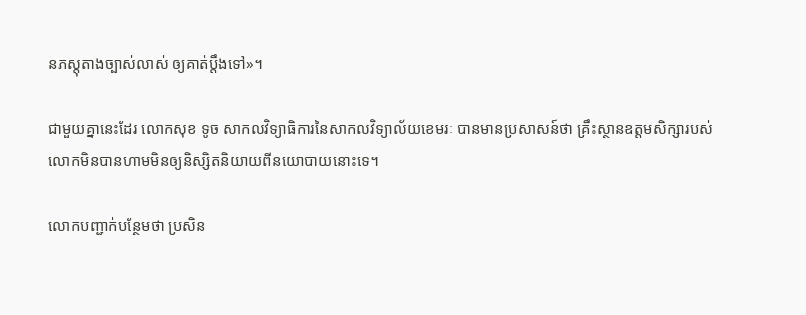នភស្តុតាងច្បាស់លាស់ ឲ្យគាត់ប្តឹងទៅ»។

ជាមួយគ្នានេះដែរ លោកសុខ ទូច សាកលវិទ្យាធិការនៃសាកលវិទ្យាល័យខេមរៈ បានមានប្រសាសន៍ថា គ្រឹះស្ថានឧត្ដមសិក្សារបស់លោកមិនបានហាមមិនឲ្យនិស្សិតនិយាយពីនយោបាយនោះទេ។

លោកបញ្ជាក់បន្ថែមថា ប្រសិន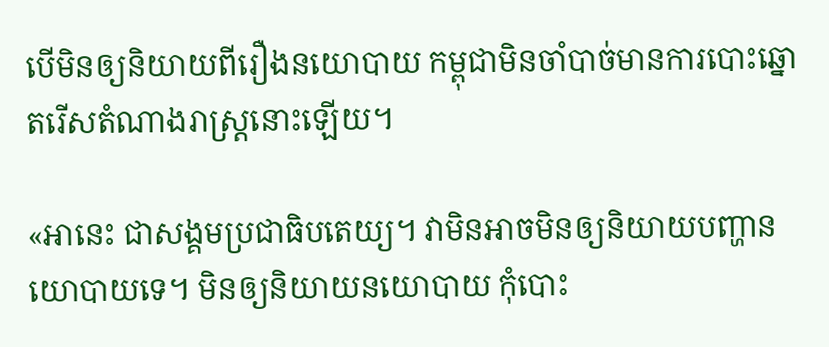បើមិនឲ្យនិយាយពីរឿងនយោបាយ កម្ពុជាមិនចាំបាច់មានការបោះឆ្នោតរើសតំណាងរាស្ត្រនោះឡើយ។

«អានេះ ជាសង្គមប្រជាធិបតេយ្យ។ វាមិនអាចមិនឲ្យនិយាយបញ្ហានយោបាយទេ។ មិនឲ្យនិយាយនយោបាយ កុំបោះ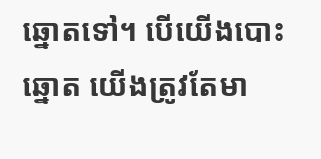ឆ្នោតទៅ។ បើយើងបោះឆ្នោត យើងត្រូវតែមា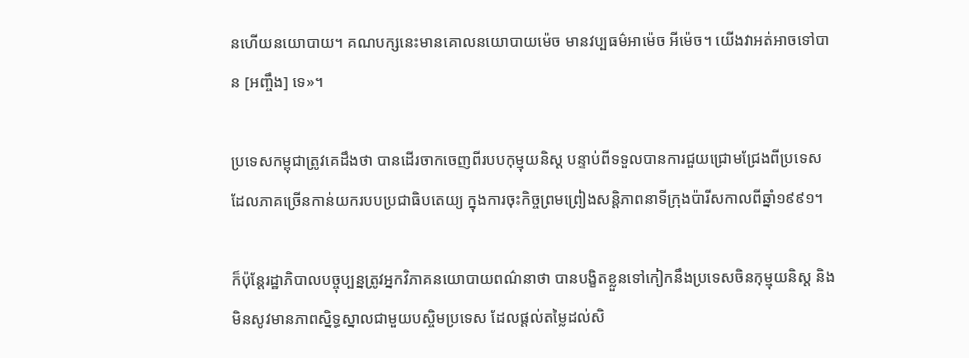នហើយនយោបាយ។ គណបក្សនេះមានគោលនយោបាយម៉េច មានវប្បធម៌អាម៉េច អីម៉េច។ យើងវាអត់អាចទៅបាន [អញ្ចឹង] ទេ»។

ប្រទេសកម្ពុជាត្រូវគេដឹងថា បានដើរចាកចេញពីរបបកុម្មុយនិស្ត បន្ទាប់ពីទទួលបានការជួយជ្រោមជ្រែងពីប្រទេសដែលភាគច្រើនកាន់យករបបប្រជាធិបតេយ្យ ក្នុងការចុះកិច្ចព្រមព្រៀងសន្តិភាពនាទីក្រុងប៉ារីសកាលពីឆ្នាំ១៩៩១។

ក៏ប៉ុន្តែរដ្ឋាភិបាលបច្ចុប្បន្នត្រូវអ្នកវិភាគនយោបាយពណ៌នាថា បានបង្ខិតខ្លួនទៅកៀកនឹងប្រទេសចិនកុម្មុយនិស្ត និងមិនសូវមានភាពស្និទ្ធស្នាលជាមួយបស្ចិមប្រទេស ដែលផ្ដល់តម្លៃដល់សិ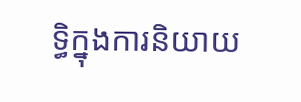ទ្ធិក្នុងការនិយាយ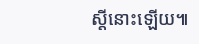ស្តីនោះឡើយ៕